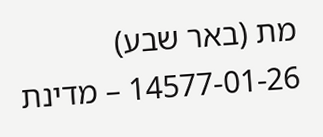מת (באר שבע) 14577-01-26 – מדינת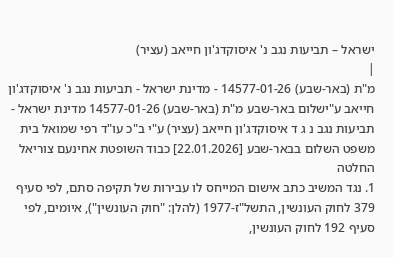ישראל – תביעות נגב נ' איסוקדג'ון חייאב (עציר)
|
מ"ת (באר-שבע) 14577-01-26 - מדינת ישראל - תביעות נגב נ' איסוקדג'ון חייאב ע"ישלום באר-שבע מ"ת (באר-שבע) 14577-01-26 מדינת ישראל - תביעות נגב נ ג ד איסוקדג'ון חייאב (עציר) ע"י ב"כ עו"ד רפי שמואל בית משפט השלום בבאר-שבע [22.01.2026] כבוד השופטת אחינעם צוריאל החלטה
1. נגד המשיב כתב אישום המייחס לו עבירות של תקיפה סתם, לפי סעיף 379 לחוק העונשין, התשל"ז-1977 (להלן: "חוק העונשין"), איומים, לפי סעיף 192 לחוק העונשין,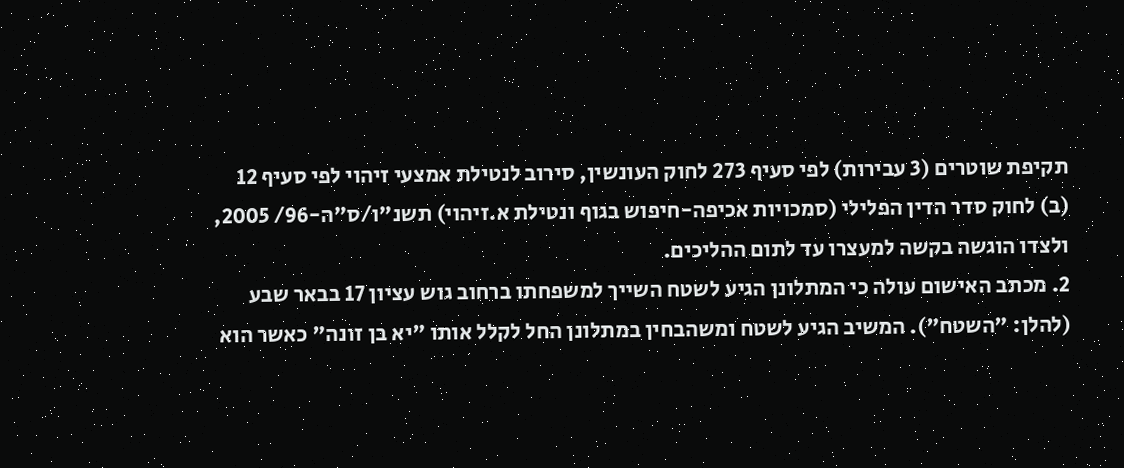תקיפת שוטרים (3 עבירות) לפי סעיף 273 לחוק העונשין, סירוב לנטילת אמצעי זיהוי לפי סעיף 12 (ב) לחוק סדר הדין הפלילי (סמכויות אכיפה-חיפוש בגוף ונטילת א.זיהוי) תשנ"ו/ס"ה-96/ 2005, ולצדו הוגשה בקשה למעצרו עד לתום ההליכים.
2. מכתב האישום עולה כי המתלונן הגיע לשטח השייך למשפחתו ברחוב גוש עציון 17 בבאר שבע (להלן: "השטח"). המשיב הגיע לשטח ומשהבחין במתלונן החל לקלל אותו "יא בן זונה" כאשר הוא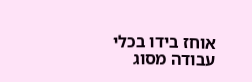אוחז בידו בכלי עבודה מסוג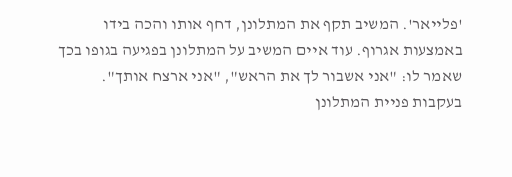'פלייאר'. המשיב תקף את המתלונן, דחף אותו והכה בידו באמצעות אגרוף. עוד איים המשיב על המתלונן בפגיעה בגופו בכך שאמר לו: "אני אשבור לך את הראש", "אני ארצח אותך".
בעקבות פניית המתלונן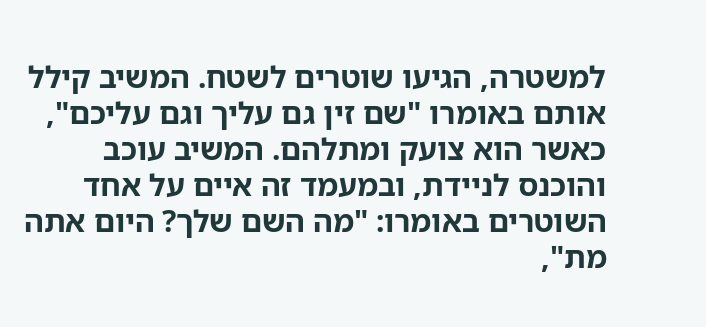למשטרה, הגיעו שוטרים לשטח. המשיב קילל אותם באומרו "שם זין גם עליך וגם עליכם", כאשר הוא צועק ומתלהם. המשיב עוכב והוכנס לניידת, ובמעמד זה איים על אחד השוטרים באומרו: "מה השם שלך? היום אתה מת",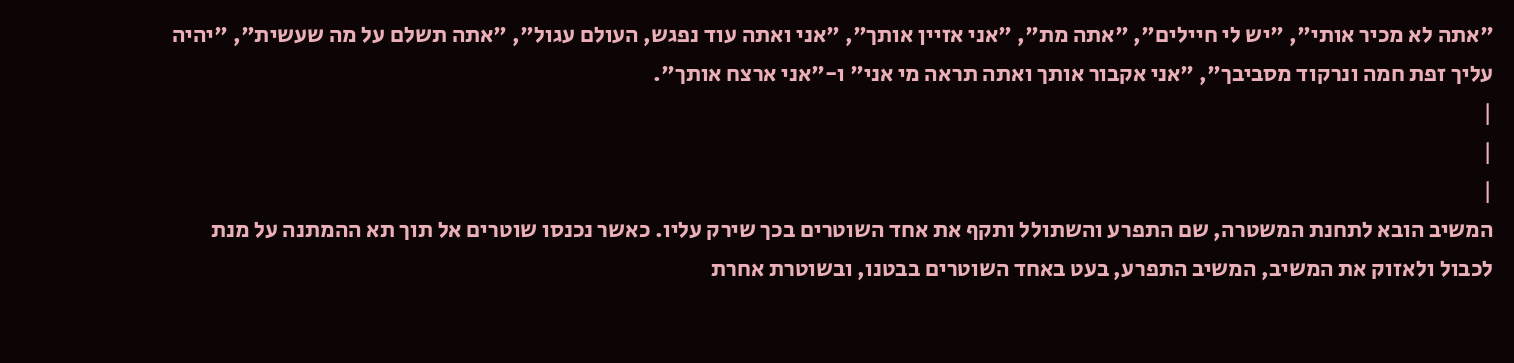"אתה לא מכיר אותי", "יש לי חיילים", "אתה מת", "אני אזיין אותך", "אני ואתה עוד נפגש, העולם עגול", "אתה תשלם על מה שעשית", "יהיה עליך זפת חמה ונרקוד מסביבך", "אני אקבור אותך ואתה תראה מי אני" ו-"אני ארצח אותך".
|
|
|
המשיב הובא לתחנת המשטרה, שם התפרע והשתולל ותקף את אחד השוטרים בכך שירק עליו. כאשר נכנסו שוטרים אל תוך תא ההמתנה על מנת לכבול ולאזוק את המשיב, המשיב התפרע, בעט באחד השוטרים בבטנו, ובשוטרת אחרת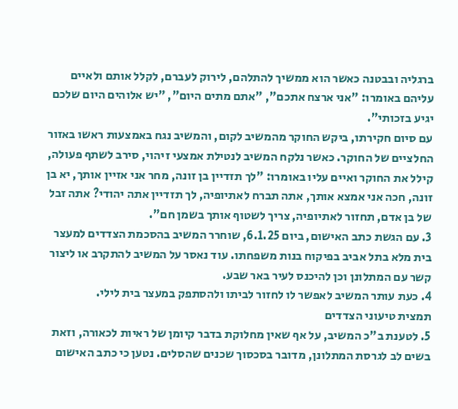ברגליה ובבטנה כאשר הוא ממשיך להתלהם, לירוק לעברם, לקלל אותם ולאיים עליהם באומרו: "אני ארצח אתכם", "אתם מתים היום", "יש אלוהים היום שלכם יגיע בזכותי".
עם סיום חקירתו, ביקש החוקר מהמשיב לקום, והמשיב נגח באמצעות ראשו באזור החלציים של החוקר. כאשר נלקח המשיב לנטילת אמצעי זיהוי, סירב לשתף פעולה, קילל את החוקר ואיים עליו באומרו: "לך תזדיין בן זונה, מחר אני אזיין אותך, יא בן זונה, חכה אני אמצא אותך, אתה תברח לאתיופיה, לך תזדיין אתה יהודי? אתה זבל של בן אדם, תחזור לאתיופיה, צריך לשטוף אותך בשמן חם".
3. עם הגשת כתב האישום, ביום 6.1.25, שוחרר המשיב בהסכמת הצדדים למעצר בית מלא בתל אביב בפיקוח בנות משפחתו. עוד נאסר על המשיב להתקרב או ליצור קשר עם המתלונן וכן להיכנס לעיר באר שבע.
4. כעת עותר המשיב לאפשר לו לחזור לביתו ולהסתפק במעצר בית לילי.
תמצית טיעוני הצדדים
5. לטענת ב"כ המשיב, על אף שאין מחלוקת בדבר קיומן של ראיות לכאורה, וזאת בשים לב לגרסת המתלונן, מדובר בסכסוך שכנים שהסלים. נטען כי כתב האישום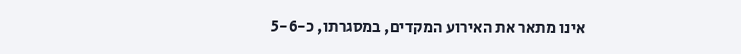אינו מתאר את האירוע המקדים, במסגרתו, כ-5-6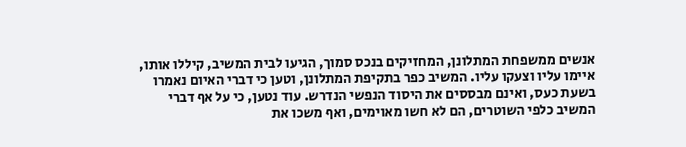אנשים ממשפחת המתלונן, המחזיקים בנכס סמוך, הגיעו לבית המשיב, קיללו אותו, איימו עליו וצעקו עליו. המשיב כפר בתקיפת המתלונן, וטען כי דברי האיום נאמרו בשעת כעס, ואינם מבססים את היסוד הנפשי הנדרש. עוד נטען, כי על אף דברי המשיב כלפי השוטרים, הם לא חשו מאוימים, ואף משכו את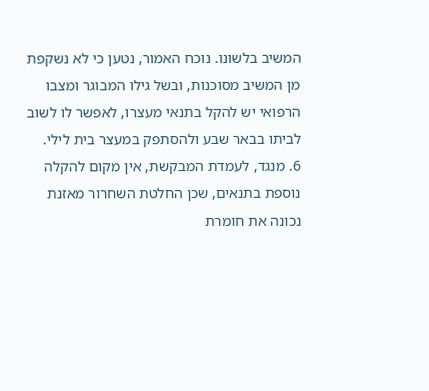המשיב בלשונו. נוכח האמור, נטען כי לא נשקפת מן המשיב מסוכנות, ובשל גילו המבוגר ומצבו הרפואי יש להקל בתנאי מעצרו, לאפשר לו לשוב לביתו בבאר שבע ולהסתפק במעצר בית לילי.
6. מנגד, לעמדת המבקשת, אין מקום להקלה נוספת בתנאים, שכן החלטת השחרור מאזנת נכונה את חומרת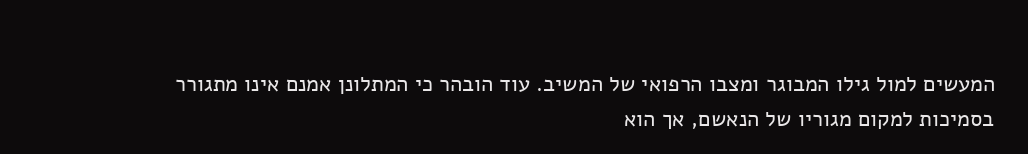המעשים למול גילו המבוגר ומצבו הרפואי של המשיב. עוד הובהר כי המתלונן אמנם אינו מתגורר בסמיכות למקום מגוריו של הנאשם, אך הוא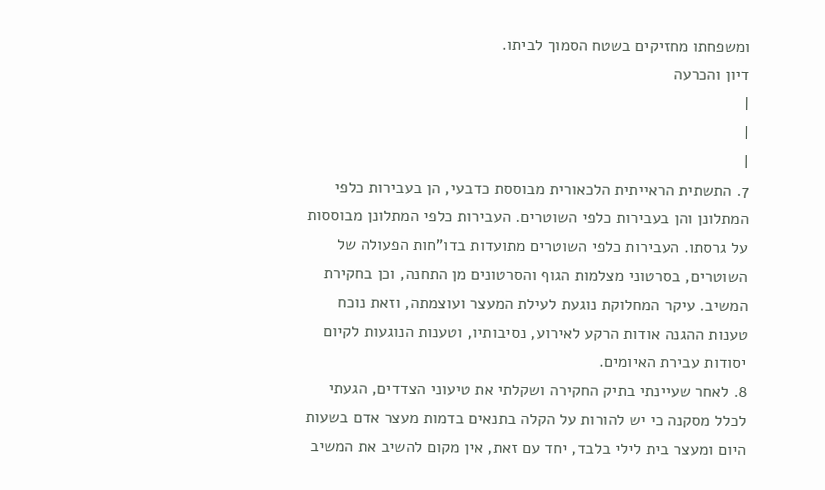ומשפחתו מחזיקים בשטח הסמוך לביתו.
דיון והכרעה
|
|
|
7. התשתית הראייתית הלכאורית מבוססת כדבעי, הן בעבירות כלפי המתלונן והן בעבירות כלפי השוטרים. העבירות כלפי המתלונן מבוססות על גרסתו. העבירות כלפי השוטרים מתועדות בדו"חות הפעולה של השוטרים, בסרטוני מצלמות הגוף והסרטונים מן התחנה, וכן בחקירת המשיב. עיקר המחלוקת נוגעת לעילת המעצר ועוצמתה, וזאת נוכח טענות ההגנה אודות הרקע לאירוע, נסיבותיו, וטענות הנוגעות לקיום יסודות עבירת האיומים.
8. לאחר שעיינתי בתיק החקירה ושקלתי את טיעוני הצדדים, הגעתי לכלל מסקנה כי יש להורות על הקלה בתנאים בדמות מעצר אדם בשעות היום ומעצר בית לילי בלבד, יחד עם זאת, אין מקום להשיב את המשיב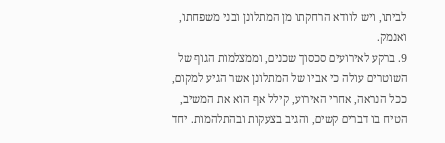לביתו, ויש לוודא הרחקתו מן המתלונן ובני משפחתו, ואנמק.
9. ברקע לאירועים סכסוך שכנים, וממצלמות הגוף של השוטרים עולה כי אביו של המתלונן אשר הגיע למקום, ככל הנראה, אחרי האירוע, קילל אף הוא את המשיב, הטיח בו דברים קשים, והגיב בצעקות ובהתלהמות. יחד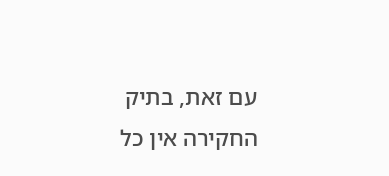עם זאת, בתיק החקירה אין כל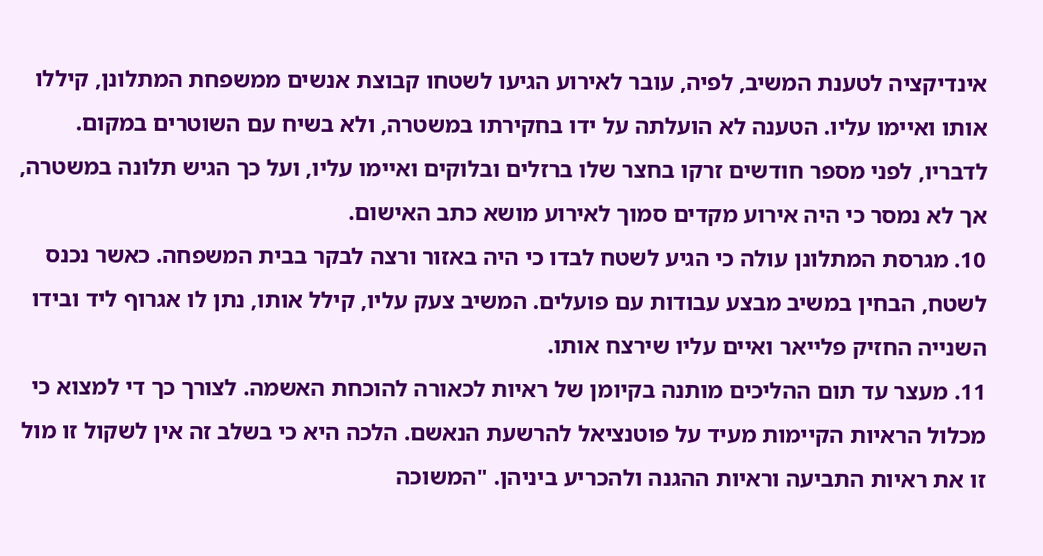אינדיקציה לטענת המשיב, לפיה, עובר לאירוע הגיעו לשטחו קבוצת אנשים ממשפחת המתלונן, קיללו אותו ואיימו עליו. הטענה לא הועלתה על ידו בחקירתו במשטרה, ולא בשיח עם השוטרים במקום. לדבריו, לפני מספר חודשים זרקו בחצר שלו ברזלים ובלוקים ואיימו עליו, ועל כך הגיש תלונה במשטרה, אך לא נמסר כי היה אירוע מקדים סמוך לאירוע מושא כתב האישום.
10. מגרסת המתלונן עולה כי הגיע לשטח לבדו כי היה באזור ורצה לבקר בבית המשפחה. כאשר נכנס לשטח, הבחין במשיב מבצע עבודות עם פועלים. המשיב צעק עליו, קילל אותו, נתן לו אגרוף ליד ובידו השנייה החזיק פלייאר ואיים עליו שירצח אותו.
11. מעצר עד תום ההליכים מותנה בקיומן של ראיות לכאורה להוכחת האשמה. לצורך כך די למצוא כי מכלול הראיות הקיימות מעיד על פוטנציאל להרשעת הנאשם. הלכה היא כי בשלב זה אין לשקול זו מול זו את ראיות התביעה וראיות ההגנה ולהכריע ביניהן. "המשוכה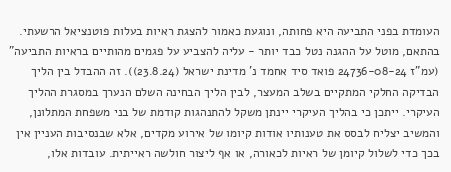העומדת בפני התביעה היא פחותה, ונוגעת כאמור להצגת ראיות בעלות פוטנציאל הרשעתי. בהתאם, מוטל על ההגנה נטל כבד יותר - עליה להצביע על פגמים מהותיים בראיות התביעה" (עמ"ז 24736-08-24 פואד סיד אחמד נ' מדינת ישראל (23.8.24)). זה ההבדל בין הליך הבדיקה החלקי המתקיים בשלב המעצר, לבין הליך הבחינה השלם הנערך במסגרת ההליך העיקרי. ייתכן כי בהליך העיקרי יינתן משקל להתנהגות קודמת של בני משפחת המתלונן, והמשיב יצליח לבסס את טענותיו אודות קיומו של אירוע מקדים, אלא שבנסיבות העניין אין בכך כדי לשלול קיומן של ראיות לכאורה, או אף ליצור חולשה ראייתית. עובדות אלו,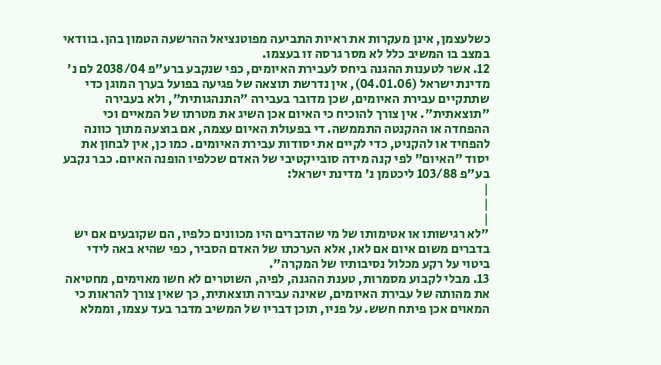כשלעצמן, אינן מעקרות את ראיות התביעה מפוטנציאל ההרשעה הטמון בהן. בוודאי במצב בו המשיב כלל לא מסר גרסה זו בעצמו.
12. אשר לטענות ההגנה ביחס לעבירת האיומים, כפי שנקבע ברע"פ 2038/04 לם נ' מדינת ישראל (04.01.06), אין נדרשת תוצאה של פגיעה בפועל בערך המוגן כדי שתתקיים עבירת האיומים, שכן מדובר בעבירה "התנהגותית", ולא בעבירה "תוצאתית". אין צורך להוכיח כי האיום אכן השיג את מטרתו של המאיים וכי ההפחדה או ההקנטה התממשה. די בפעולת האיום עצמה, אם בוצעה מתוך כוונה להפחיד או להקניט, כדי לקיים את יסודות עבירת האיומים. כמו כן, אין לבחון את יסוד "האיום" לפי קנה מידה סובייקטיבי של האדם שכלפיו הופנה האיום. כבר נקבע בע"פ 103/88 ליכטמן נ' מדינת ישראל:
|
|
|
"לא רגישותו או אטימותו של מי שהדברים היו מכוונים כלפיו, הם שקובעים אם יש בדברים משום איום אם לאו, אלא הערכתו של האדם הסביר, כפי שהיא באה לידי ביטוי על רקע מכלול נסיבותיו של המקרה".
13. מבלי לקבוע מסמרות, טענת ההגנה, לפיה, השוטרים לא חשו מאוימים, מחטיאה את מהותה של עבירת האיומים, שאינה עבירה תוצאתית, כך שאין צורך להראות כי המאוים אכן פיתח חשש. על פניו, תוכן דבריו של המשיב מדבר בעד עצמו, וממלא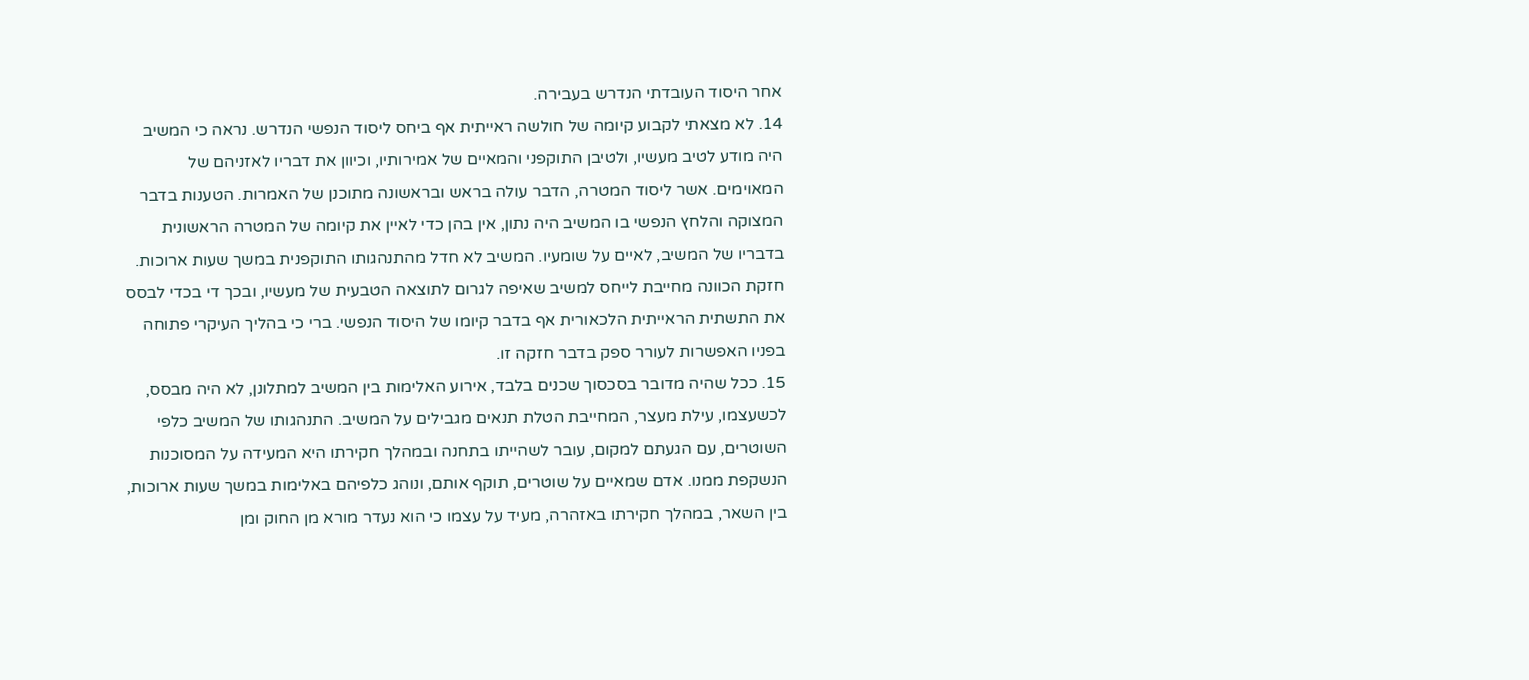אחר היסוד העובדתי הנדרש בעבירה.
14. לא מצאתי לקבוע קיומה של חולשה ראייתית אף ביחס ליסוד הנפשי הנדרש. נראה כי המשיב היה מודע לטיב מעשיו, ולטיבן התוקפני והמאיים של אמירותיו, וכיוון את דבריו לאזניהם של המאוימים. אשר ליסוד המטרה, הדבר עולה בראש ובראשונה מתוכנן של האמרות. הטענות בדבר המצוקה והלחץ הנפשי בו המשיב היה נתון, אין בהן כדי לאיין את קיומה של המטרה הראשונית בדבריו של המשיב, לאיים על שומעיו. המשיב לא חדל מהתנהגותו התוקפנית במשך שעות ארוכות. חזקת הכוונה מחייבת לייחס למשיב שאיפה לגרום לתוצאה הטבעית של מעשיו, ובכך די בכדי לבסס את התשתית הראייתית הלכאורית אף בדבר קיומו של היסוד הנפשי. ברי כי בהליך העיקרי פתוחה בפניו האפשרות לעורר ספק בדבר חזקה זו.
15. ככל שהיה מדובר בסכסוך שכנים בלבד, אירוע האלימות בין המשיב למתלונן, לא היה מבסס, לכשעצמו, עילת מעצר, המחייבת הטלת תנאים מגבילים על המשיב. התנהגותו של המשיב כלפי השוטרים, עם הגעתם למקום, עובר לשהייתו בתחנה ובמהלך חקירתו היא המעידה על המסוכנות הנשקפת ממנו. אדם שמאיים על שוטרים, תוקף אותם, ונוהג כלפיהם באלימות במשך שעות ארוכות, בין השאר, במהלך חקירתו באזהרה, מעיד על עצמו כי הוא נעדר מורא מן החוק ומן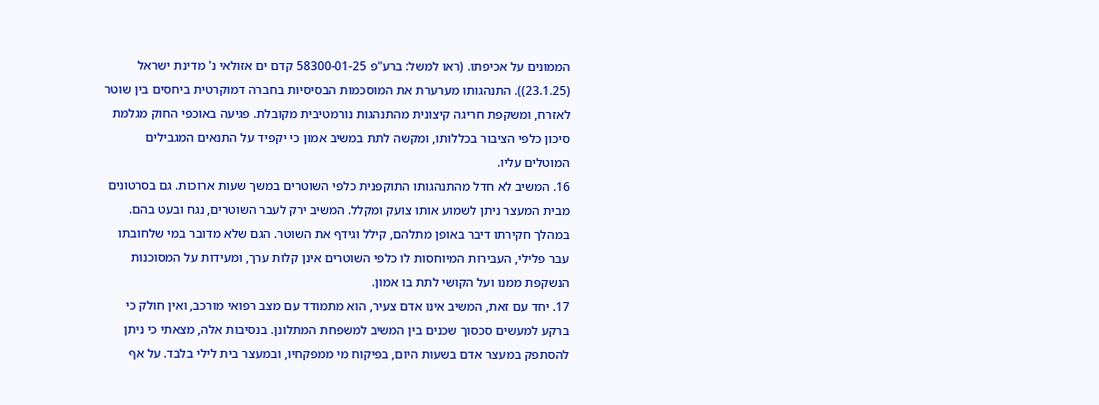הממונים על אכיפתו. (ראו למשל: ברע"פ 58300-01-25 קדם ים אזולאי נ' מדינת ישראל (23.1.25)). התנהגותו מערערת את המוסכמות הבסיסיות בחברה דמוקרטית ביחסים בין שוטר לאזרח, ומשקפת חריגה קיצונית מהתנהגות נורמטיבית מקובלת. פגיעה באוכפי החוק מגלמת סיכון כלפי הציבור בכללותו, ומקשה לתת במשיב אמון כי יקפיד על התנאים המגבילים המוטלים עליו.
16. המשיב לא חדל מהתנהגותו התוקפנית כלפי השוטרים במשך שעות ארוכות. גם בסרטונים מבית המעצר ניתן לשמוע אותו צועק ומקלל. המשיב ירק לעבר השוטרים, נגח ובעט בהם. במהלך חקירתו דיבר באופן מתלהם, קילל וגידף את השוטר. הגם שלא מדובר במי שלחובתו עבר פלילי, העבירות המיוחסות לו כלפי השוטרים אינן קלות ערך, ומעידות על המסוכנות הנשקפת ממנו ועל הקושי לתת בו אמון.
17. יחד עם זאת, המשיב אינו אדם צעיר, הוא מתמודד עם מצב רפואי מורכב, ואין חולק כי ברקע למעשים סכסוך שכנים בין המשיב למשפחת המתלונן. בנסיבות אלה, מצאתי כי ניתן להסתפק במעצר אדם בשעות היום, בפיקוח מי ממפקחיו, ובמעצר בית לילי בלבד. על אף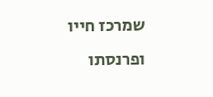שמרכז חייו ופרנסתו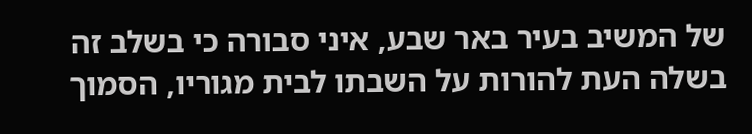של המשיב בעיר באר שבע, איני סבורה כי בשלב זה בשלה העת להורות על השבתו לבית מגוריו, הסמוך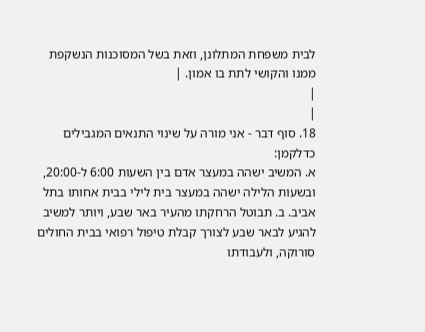לבית משפחת המתלונן, וזאת בשל המסוכנות הנשקפת ממנו והקושי לתת בו אמון. |
|
|
18. סוף דבר - אני מורה על שינוי התנאים המגבילים כדלקמן:
א. המשיב ישהה במעצר אדם בין השעות 6:00 ל-20:00, ובשעות הלילה ישהה במעצר בית לילי בבית אחותו בתל אביב. ב. תבוטל הרחקתו מהעיר באר שבע, ויותר למשיב להגיע לבאר שבע לצורך קבלת טיפול רפואי בבית החולים סורוקה, ולעבודתו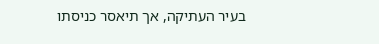בעיר העתיקה, אך תיאסר כניסתו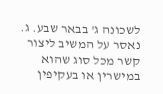לשכונה ג' בבאר שבע. ג. נאסר על המשיב ליצור קשר מכל סוג שהוא במישרין או בעקיפין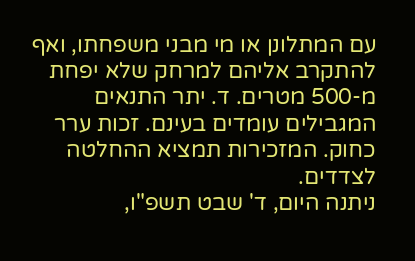עם המתלונן או מי מבני משפחתו, ואף להתקרב אליהם למרחק שלא יפחת מ-500 מטרים. ד. יתר התנאים המגבילים עומדים בעינם. זכות ערר כחוק. המזכירות תמציא ההחלטה לצדדים.
ניתנה היום, ד' שבט תשפ"ו,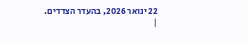22 ינואר 2026, בהעדר הצדדים.
|